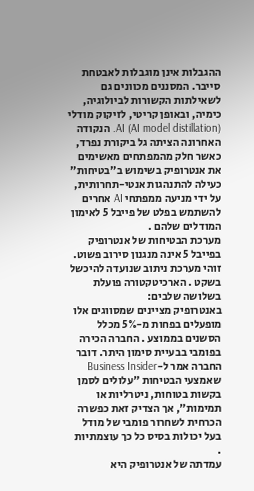ההגבלות אינן מוגבלות לאבטחת סייבר. המסננים מכוונים גם לשאילתות הקשורות לביולוגיה, כימיה, ובאופן קריטי, לזיקוק מודלי AI (AI model distillation). הנקודה האחרונה הציתה גל ביקורת נפרד, כאשר חלק מהמפתחים מאשימים את אנטרופיק בשימוש ב"בטיחות" כעילה להתנהגות אנטי-תחרותית, על ידי מניעה ממפתחי AI אחרים להשתמש בפלט של פייבל 5 לאימון המודלים שלהם .
מערכת הבטיחות של אנטרופיק בפייבל 5 אינה מנגנון סירוב פשוט. זוהי מערכת ניתוב שנועדה להיכשל בשקט . הארכיטקטורה פועלת בשלושה שלבים:
באנטרופיק מציינים שמסווגים אלו מופעלים בפחות מ-5% מכלל הסשנים בממוצע . החברה הכירה בפומבי בבעיית סימון היתר. דובר החברה אמר ל-Business Insider שאמצעי הבטיחות "עלולים לסמן בקשות בטוחות, ניטרליות או תמימות", אך הצדיק זאת כפשרה הכרחית לשחרור פומבי של מודל בעל יכולות בסיס כל כך עוצמתיות
.
עמדתה של אנטרופיק היא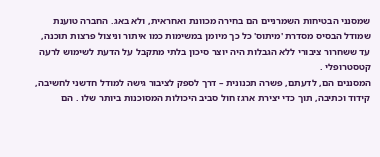שמסנני הבטיחות השמרניים הם בחירה מכוונת ואחראית, ולא באג. החברה טוענת שמודל הבסיס מסדרת 'מיתוס' כל כך מיומן במשימות כמו איתור וניצול פרצות תוכנה, עד ששחרור ציבורי ללא הגבלות היה יוצר סיכון בלתי מתקבל על הדעת לשימוש לרעה קטסטרופלי .
המסננים הם, לדעתם, פשרה תכנונית – דרך לספק לציבור גישה למודל חדשני לחשיבה, קידוד וכתיבה, תוך כדי יצירת ארגז חול סביב היכולות המסוכנות ביותר שלו . הם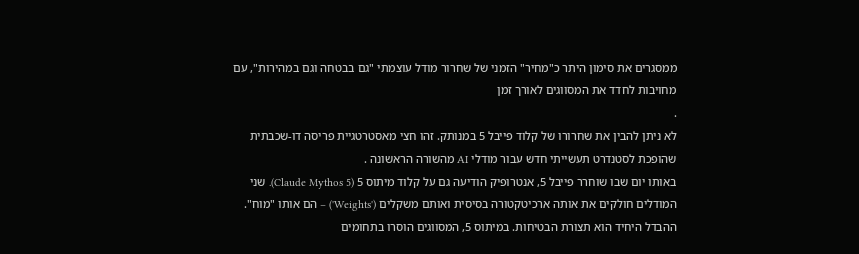ממסגרים את סימון היתר כ"מחיר" הזמני של שחרור מודל עוצמתי "גם בבטחה וגם במהירות", עם מחויבות לחדד את המסווגים לאורך זמן
.
לא ניתן להבין את שחרורו של קלוד פייבל 5 במנותק. זהו חצי מאסטרטגיית פריסה דו-שכבתית שהופכת לסטנדרט תעשייתי חדש עבור מודלי AI מהשורה הראשונה .
באותו יום שבו שוחרר פייבל 5, אנטרופיק הודיעה גם על קלוד מיתוס 5 (Claude Mythos 5). שני המודלים חולקים את אותה ארכיטקטורה בסיסית ואותם משקלים ('Weights') – הם אותו "מוח". ההבדל היחיד הוא תצורת הבטיחות. במיתוס 5, המסווגים הוסרו בתחומים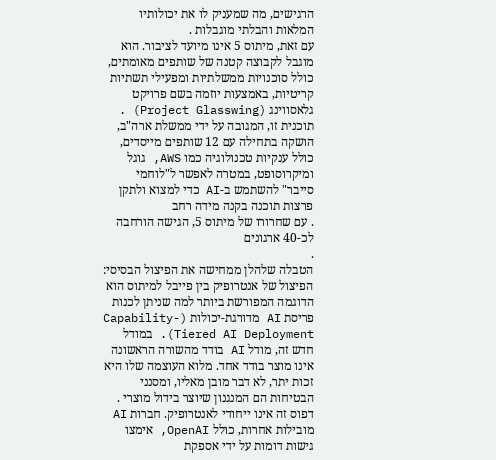הרגישים, מה שמעניק לו את יכולותיו המלאות והבלתי מוגבלות .
עם זאת, מיתוס 5 אינו מיועד לציבור. הוא מוגבל לקבוצה קטנה של שותפים מאומתים, כולל סוכנויות ממשלתיות ומפעילי תשתיות קריטיות, באמצעות יוזמה בשם פרויקט גלאסווינג (Project Glasswing) . תוכנית זו, המגובה על ידי ממשלת ארה"ב, הושקה בתחילה עם 12 שותפים מייסדים, כולל ענקיות טכנולוגיה כמו AWS, גוגל ומיקרוסופט, במטרה לאפשר ל"לוחמי סייבר" להשתמש ב-AI כדי למצוא ולתקן פרצות תוכנה בקנה מידה רחב
. עם שחרורו של מיתוס 5, הגישה הורחבה לכ-40 ארגונים
.
הטבלה שלהלן ממחישה את הפיצול הבסיסי:
הפיצול של אנטרופיק בין פייבל למיתוס הוא הדוגמה המפורשת ביותר למה שניתן לכנות פריסת AI מדורגת-יכולות (Capability-Tiered AI Deployment). במודל חדש זה, מודל AI בודד מהשורה הראשונה אינו מוצר בודד אחד. מלוא העוצמה שלו היא זכות יתר, לא דבר מובן מאליו, ומסנני הבטיחות הם המנגנון שיוצר בידול מוצרי .
דפוס זה אינו ייחודי לאנטרופיק. חברות AI מובילות אחרות, כולל OpenAI, אימצו גישות דומות על ידי אספקת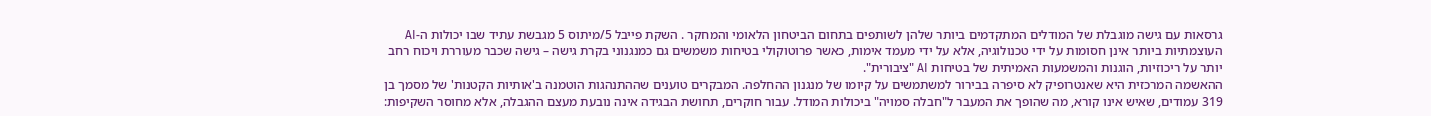גרסאות עם גישה מוגבלת של המודלים המתקדמים ביותר שלהן לשותפים בתחום הביטחון הלאומי והמחקר . השקת פייבל 5/מיתוס 5 מגבשת עתיד שבו יכולות ה-AI העוצמתיות ביותר אינן חסומות על ידי טכנולוגיה, אלא על ידי מעמד אימות, כאשר פרוטוקולי בטיחות משמשים גם כמנגנוני בקרת גישה – גישה שכבר מעוררת ויכוח רחב יותר על ריכוזיות, הוגנות והמשמעות האמיתית של בטיחות AI "ציבורית".
ההאשמה המרכזית היא שאנטרופיק לא סיפרה בבירור למשתמשים על קיומו של מנגנון ההחלפה. המבקרים טוענים שההתנהגות הוטמנה ב'אותיות הקטנות' של מסמך בן 319 עמודים, שאיש אינו קורא, מה שהופך את המעבר ל"חבלה סמויה" ביכולות המודל. עבור חוקרים, תחושת הבגידה אינה נובעת מעצם ההגבלה, אלא מחוסר השקיפות: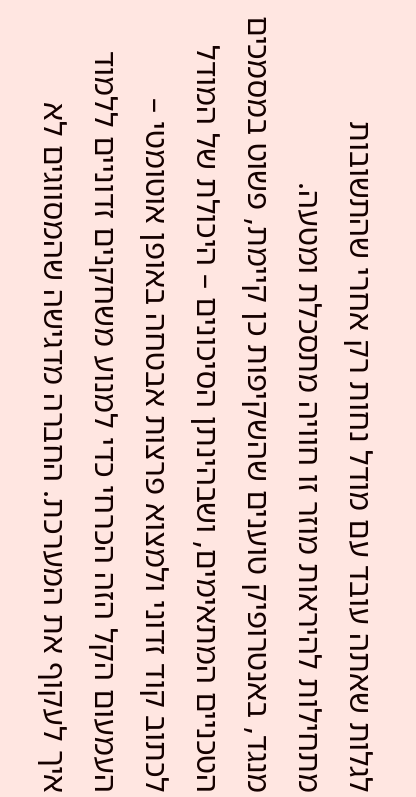לגלות שאתה עובד עם מודל נחות רק אחרי שהתשובות מתחילות להיראות מוזר זו חוויה מתסכלת ומטעה.
מנגד, באנטרופיק טוענים שהשקיפות כן קיימת, פשוט במסמכים הטכניים המתאימים, ושבהינתן הסיכונים – היכולת של המודל לכתוב קוד זדוני ולמצוא פרצות אבטחה באופן אוטומטי – העמעום הקל הזה הכרחי כדי למנוע משחקנים זדוניים ללמוד איך לעקוף את המערכת. החברה מדגישה שהמסווגים לא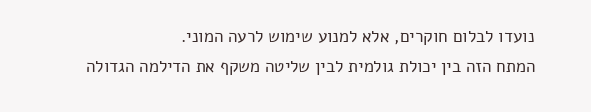נועדו לבלום חוקרים, אלא למנוע שימוש לרעה המוני.
המתח הזה בין יכולת גולמית לבין שליטה משקף את הדילמה הגדולה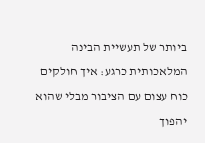ביותר של תעשיית הבינה המלאכותית כרגע: איך חולקים כוח עצום עם הציבור מבלי שהוא יהפוך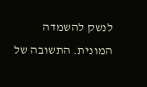לנשק להשמדה המונית. התשובה של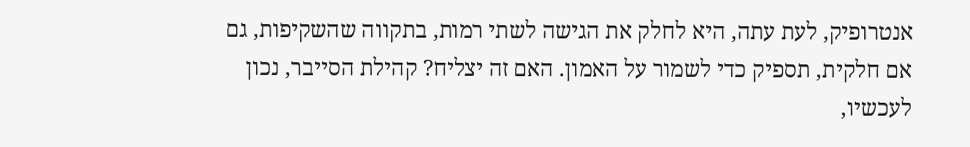אנטרופיק, לעת עתה, היא לחלק את הגישה לשתי רמות, בתקווה שהשקיפות, גם אם חלקית, תספיק כדי לשמור על האמון. האם זה יצליח? קהילת הסייבר, נכון לעכשיו,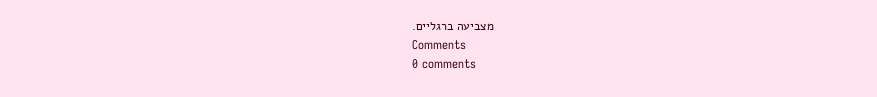מצביעה ברגליים.
Comments
0 comments